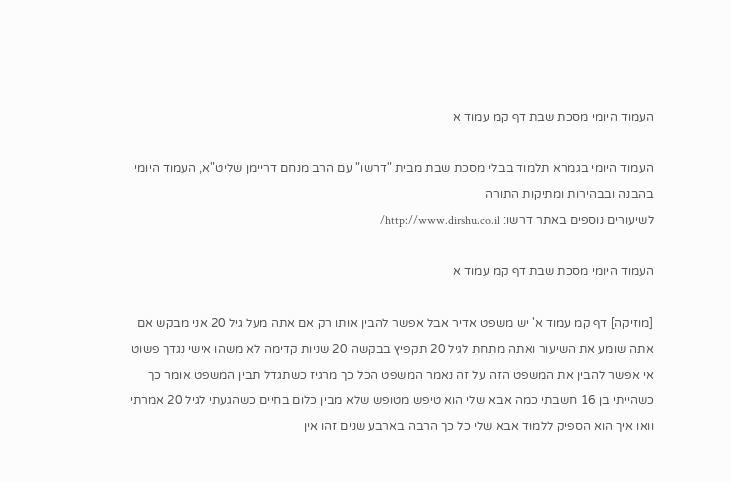העמוד היומי מסכת שבת דף קמ עמוד א

העמוד היומי בגמרא תלמוד בבלי מסכת שבת מבית "דרשו" עם הרב מנחם דריימן שליט"א, העמוד היומי בהבנה ובבהירות ומתיקות התורה
לשיעורים נוספים באתר דרשו: http://www.dirshu.co.il/

העמוד היומי מסכת שבת דף קמ עמוד א

[מוזיקה] דף קמ עמוד א' יש משפט אדיר אבל אפשר להבין אותו רק אם אתה מעל גיל 20 אני מבקש אם אתה שומע את השיעור ואתה מתחת לגיל 20 תקפיץ בבקשה 20 שניות קדימה לא משהו אישי נגדך פשוט אי אפשר להבין את המשפט הזה על זה נאמר המשפט הכל כך מרגיז כשתגדל תבין המשפט אומר כך כשהייתי בן 16 חשבתי כמה אבא שלי הוא טיפש מטופש שלא מבין כלום בחיים כשהגעתי לגיל 20 אמרתי וואו איך הוא הספיק ללמוד אבא שלי כל כך הרבה בארבע שנים זהו אין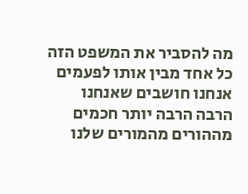מה להסביר את המשפט הזה כל אחד מבין אותו לפעמים אנחנו חושבים שאנחנו הרבה הרבה יותר חכמים מההורים מהמורים שלנו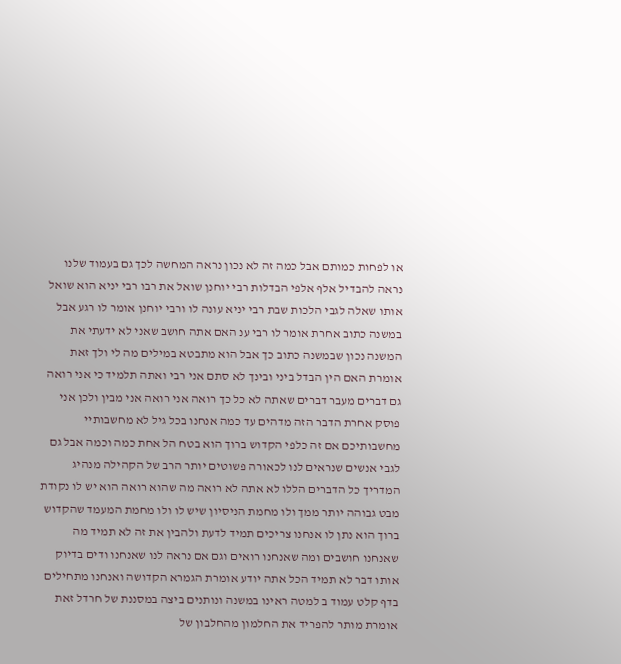או לפחות כמותם אבל כמה זה לא נכון נראה המחשה לכך גם בעמוד שלנו נראה להבדיל אלף אלפי הבדלות רבי יוחנן שואל את רבו רבי יניא הוא שואל אותו שאלה לגבי הלכות שבת רבי יניא עונה לו ורבי יוחנן אומר לו רגע אבל במשנה כתוב אחרת אומר לו רבי ענ האם אתה חושב שאני לא ידעתי את המשנה נכון שבמשנה כתוב כך אבל הוא מתבטא במילים מה לי ולך זאת אומרת האם הין הבדל ביני ובינך לא סתם אני רבי ואתה תלמיד כי אני רואה גם דברים מעבר דברים שאתה לא כל כך רואה אני רואה אני מבין ולכן אני פוסק אחרת הדבר הזה מדהים עד כמה אנחנו בכל גיל לא מחשבותיי מחשבותיכם אם זה כלפי הקדוש ברוך הוא בטח הל אחת כמה וכמה אבל גם לגבי אנשים שנראים לנו לכאורה פשוטים יותר הרב של הקהילה מנהיג המדריך כל הדברים הללו לא אתה לא רואה מה שהוא רואה הוא יש לו נקודת מבט גבוהה יותר ממך ולו מחמת הניסיון שיש לו ולו מחמת המעמד שהקדוש ברוך הוא נתן לו אנחנו צריכים תמיד לדעת ולהבין את זה לא תמיד מה שאנחנו חושבים ומה שאנחנו רואים וגם אם נראה לנו שאנחנו ודים בדיוק אותו דבר לא תמיד הכל אתה יודע אומרת הגמרא הקדושה ואנחנו מתחילים בדף קלט עמוד ב למטה ראינו במשנה ונותנים ביצה במסננת של חרדל זאת אומרת מותר להפריד את החלמון מהחלבון של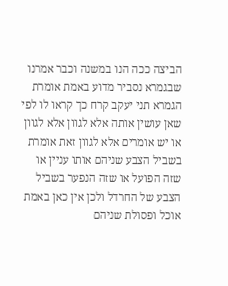הביצה ככה הנו במשנה וכבר אמרנו שבגמרא נסביר מדוע באמת אומרת הגמרא תני יעקב קרח כך קראו לו לפי שאן עושין אותה אלא לגוון אלא לגוון או יש אומרים אלא לגוון זאת אומרת בשביל הצבע שניהם אותו עניין או שזה הפועל או שזה הנפער בשביל הצבע של החרדל ולכן אין כאן באמת אוכל ופסולת שניהם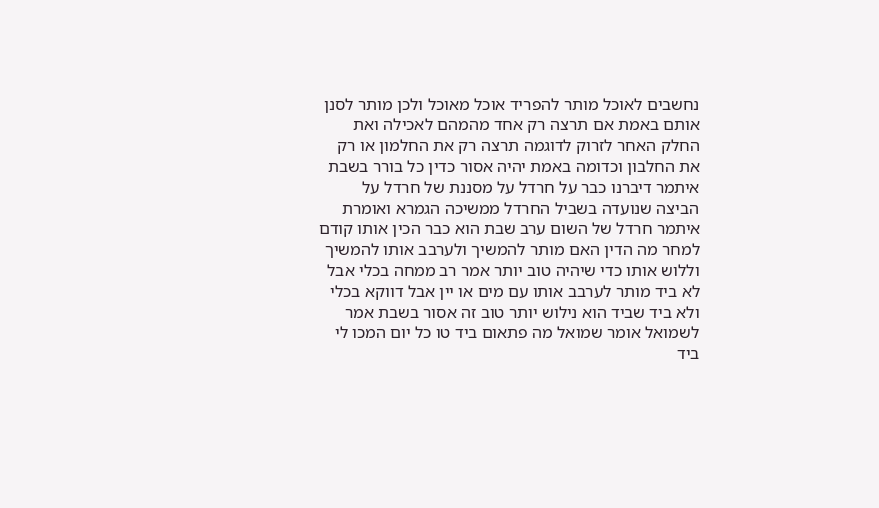נחשבים לאוכל מותר להפריד אוכל מאוכל ולכן מותר לסנן אותם באמת אם תרצה רק אחד מהמהם לאכילה ואת החלק האחר לזרוק לדוגמה תרצה רק את החלמון או רק את החלבון וכדומה באמת יהיה אסור כדין כל בורר בשבת איתמר דיברנו כבר על חרדל על מסננת של חרדל על הביצה שנועדה בשביל החרדל ממשיכה הגמרא ואומרת איתמר חרדל של השום ערב שבת הוא כבר הכין אותו קודם למחר מה הדין האם מותר להמשיך ולערבב אותו להמשיך וללוש אותו כדי שיהיה טוב יותר אמר רב ממחה בכלי אבל לא ביד מותר לערבב אותו עם מים או יין אבל דווקא בכלי ולא ביד שביד הוא נילוש יותר טוב זה אסור בשבת אמר לשמואל אומר שמואל מה פתאום ביד טו כל יום המכו לי ביד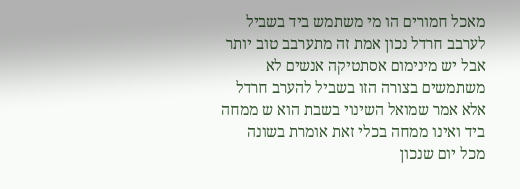מאכל חמורים הו מי משתמש ביד בשביל לערבב חרדל נכון אמת זה מתערבב טוב יותר אבל יש מינימום אסתטיקה אנשים לא משתמשים בצורה הזו בשביל להערב חרדל אלא אמר שמואל השינוי בשבת הוא ש ממחה ביד ואינו ממחה בכלי זאת אומרת בשונה מכל יום שנכון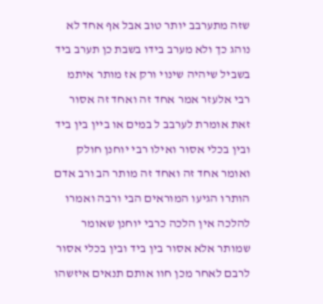שזה מתערבב יותר טוב אבל אף אחד לא נוהג כך ולא מערב בידו בשבת כן תערב ביד בשביל שיהיה שינוי ורק אז מותר איתמ רבי אלעזר אמר אחד זה ואחד זה אסור זאת אומרת לערבב ל במים או ביין בין ביד ובין בכלי אסור ואילו רבי יוחנן חולק ואומר אחד זה ואחד זה מותר הב ורב אדם הותרו הגיעו המוראים הבי ורבה ואמרו להלכה אין הלכה כרבי יוחנן שאומר שמותר אלא אסור בין ביד ובין בכלי אסור לרבם לאחר מכן חוו אותם תנאים איזשהו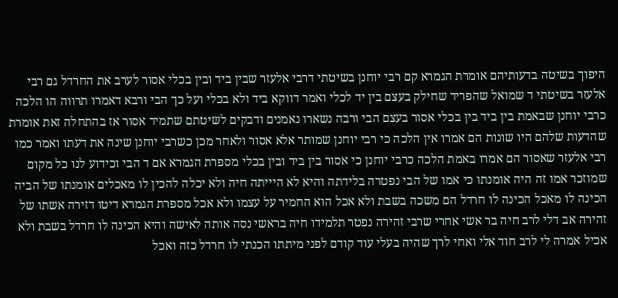היפוך בשיטה בדעותיהם אומרת הגמרא קם רבי יוחנן בשיטתי דרבי אלעזר שבין ביד ובין בכלי אסור לערב את החרדל גם רבי אלעזר בשיטתי ד שמואל שהפריד שחילק בעצם בין יד לכלי ואמר דווקא ביד ולא בכלי ועל כך הבי ורבא דאמרו תרווה הו הלכה כרבי יוחנן שבאמת בין ביד בין בכלי אסור בעצם הבי ורבה נשארו נאמנים ודבקים לשיטתם שתמיד אסור אז בהתחלה זאת אומרת שהדעות שלהם היו שונות הם אמרו אין הלכה כי רבי יוחנן שמותר אלא אסור ולאחר מכן כשרבי יוחנן שינה את דעתו ואמר כמו רבי אלעזר שאסור הם אמרו באמת הלכה כרבי יוחנן כי אסור בין ביד ובין בכלי מספרת הגמרא אם ד הבי וכידוע לנו כל מקום שמוזכר אמו זה היה אומנתו כי אמו של הבי נפטרה בלידתה והיא לא היייתה חיה ולא יכלה להכין לו מאכלים אומנתו של הביה הכינה לו מאכל הכינה לו חרדל הם משכה בשבת ולא אכל הוא החמיר על עצמו ולא אכל מספרת הגמרא דיטו דזירה אשתו של זהירה אב דלי לרב חיה בר אשי אחרי שרבי זהירה נפטר תלמידו חיה בראשי נסה אותה לאישה והיא הכינה לו חרדל בשבת ולא אכיל אמרה לי לרב חוד אלי ואחי לרך שהיה בעלי עוד קודם לפני מיתתו הכנתי לו חרדל כזה ואכל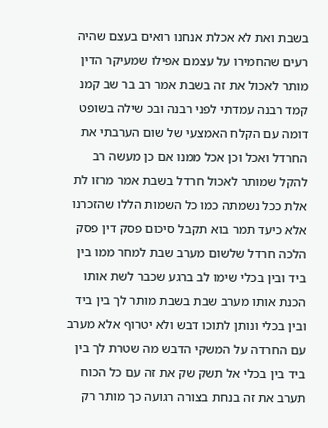בשבת ואת לא אכלת אנחנו רואים בעצם שהיה רעים שהחמירו על עצמם אפילו שמעיקר הדין מותר לאכול את זה בשבת אמר רב בר שב קמנ קמד רבנה עמדתי לפני רבנה ובכ שילה בשופט דומה עם הקלח האמצעי של שום הערבתי את החרדל ואכל וכן אכל ממנו אם כן מעשה רב להקל שמותר לאכול חרדל בשבת אמר מרזו לת אלת ככל נשמתה כמו כל השמות הללו שהזכרנו אלא כיעד תמר בוא תקבל סיכום פסק דין פסק הלכה חרדל שלשום מערב שבת למחר ממו בין ביד ובין בכלי שימו לב ברגע שכבר לשת אותו הכנת אותו מערב שבת בשבת מותר לך בין ביד ובין בכלי ונותן לתוכו דבש ולא יטרוף אלא מערב עם החרדה על המשקי הדבש מה שטרת לך בין ביד בין בכלי אל תשק שק את זה עם כל הכוח תערב את זה בנחת בצורה רגועה כך מותר רק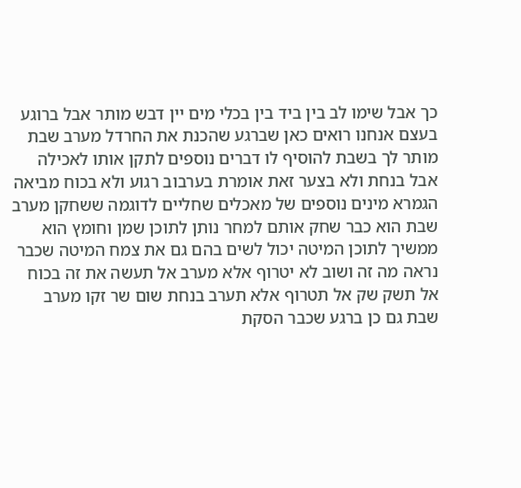כך אבל שימו לב בין ביד בין בכלי מים יין דבש מותר אבל ברוגע בעצם אנחנו רואים כאן שברגע שהכנת את החרדל מערב שבת מותר לך בשבת להוסיף לו דברים נוספים לתקן אותו לאכילה אבל בנחת ולא בצער זאת אומרת בערבוב רגוע ולא בכוח מביאה הגמרא מינים נוספים של מאכלים שחליים לדוגמה ששחקן מערב שבת הוא כבר שחק אותם למחר נותן לתוכן שמן וחומץ הוא ממשיך לתוכן המיטה יכול לשים בהם גם את צמח המיטה שכבר נראה מה זה ושוב לא יטרוף אלא מערב אל תעשה את זה בכוח אל תשק שק אל תטרוף אלא תערב בנחת שום שר זקו מערב שבת גם כן ברגע שכבר הסקת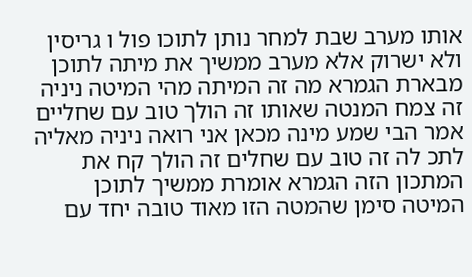אותו מערב שבת למחר נותן לתוכו פול ו גריסין ולא ישרוק אלא מערב ממשיך את מיתה לתוכן מבארת הגמרא מה זה המיתה מהי המיטה ניניה זה צמח המנטה שאותו זה הולך טוב עם שחליים אמר הבי שמע מינה מכאן אני רואה ניניה מאליה לתכ לה זה טוב עם שחלים זה הולך קח את המתכון הזה הגמרא אומרת ממשיך לתוכן המיטה סימן שהמטה הזו מאוד טובה יחד עם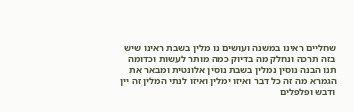שחליים ראינו במשנה ועושים נו מלין בשבת ראינו שיש בזה תרכה ונחלק מה בדיוק כמה מותר לעשות וכדומה תנו הבנה נוסין נמלין בשבת נוסין אלונטית ומבאר את הגמרא מה זה כל דבר ואיזו ימלין ואיזו לנתי המלין זה יין ודבש ופלפלים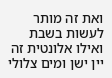ואת זה מותר לעשות בשבת ואילו אלונטית זה יין ישן ומים צלולי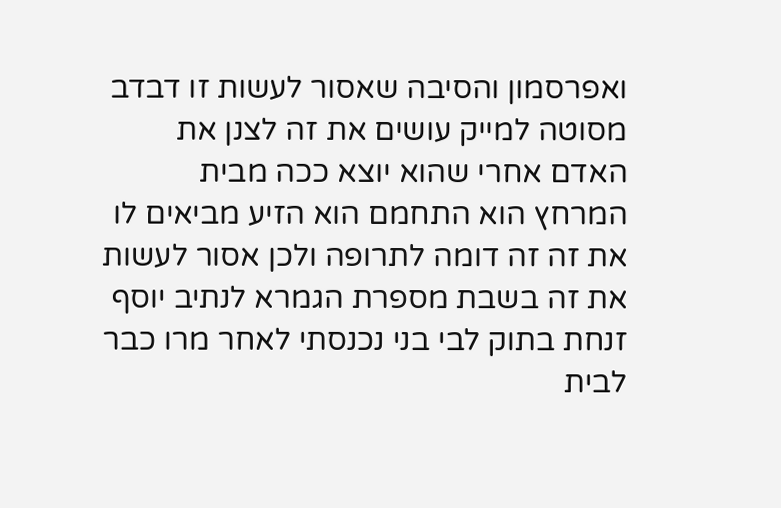ואפרסמון והסיבה שאסור לעשות זו דבדב מסוטה למייק עושים את זה לצנן את האדם אחרי שהוא יוצא ככה מבית המרחץ הוא התחמם הוא הזיע מביאים לו את זה זה דומה לתרופה ולכן אסור לעשות את זה בשבת מספרת הגמרא לנתיב יוסף זנחת בתוק לבי בני נכנסתי לאחר מרו כבר לבית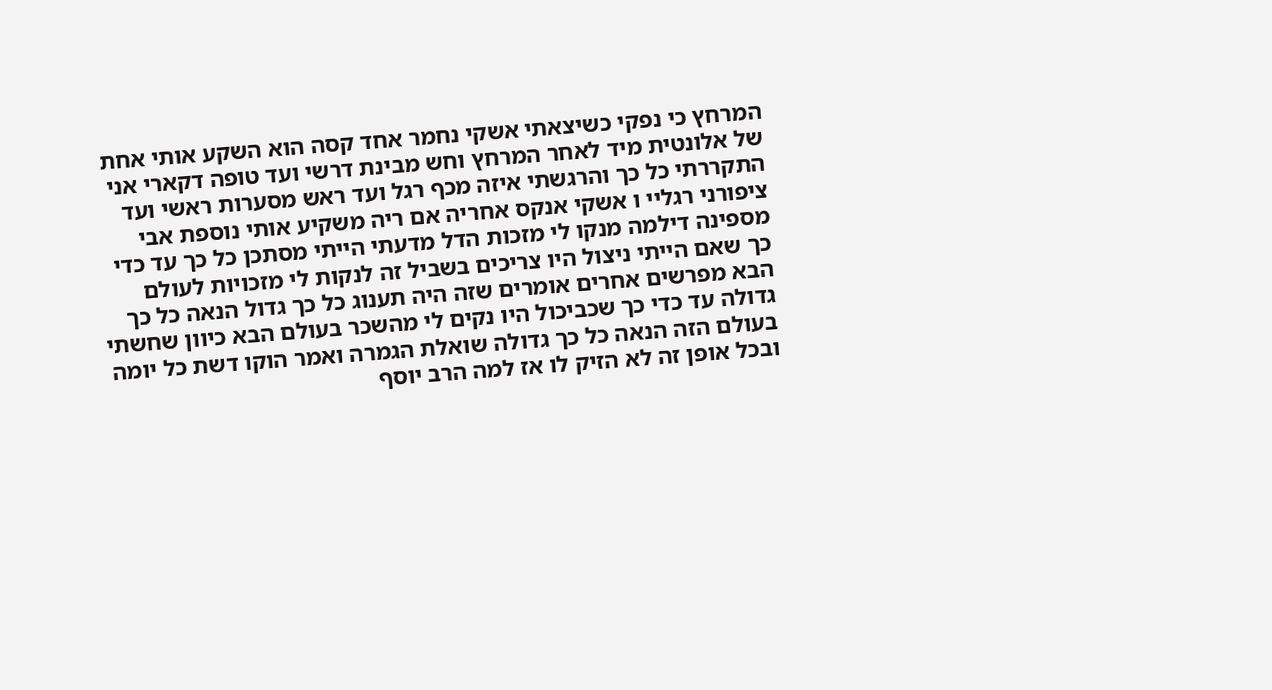המרחץ כי נפקי כשיצאתי אשקי נחמר אחד קסה הוא השקע אותי אחת של אלונטית מיד לאחר המרחץ וחש מבינת דרשי ועד טופה דקארי אני התקררתי כל כך והרגשתי איזה מכף רגל ועד ראש מסערות ראשי ועד ציפורני רגליי ו אשקי אנקס אחריה אם ריה משקיע אותי נוספת אבי מספינה דילמה מנקו לי מזכות הדל מדעתי הייתי מסתכן כל כך עד כדי כך שאם הייתי ניצול היו צריכים בשביל זה לנקות לי מזכויות לעולם הבא מפרשים אחרים אומרים שזה היה תענוג כל כך גדול הנאה כל כך גדולה עד כדי כך שכביכול היו נקים לי מהשכר בעולם הבא כיוון שחשתי בעולם הזה הנאה כל כך גדולה שואלת הגמרה ואמר הוקו דשת כל יומה ובכל אופן זה לא הזיק לו אז למה הרב יוסף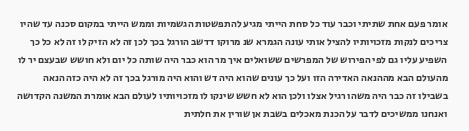אומר פעם אחת שתיתי וכבר עוד כל סחת הייתי מגיע להתפשטות הגשמיות וממש הייתי במקום סכנה עד שהיו צריכים לנקות מזכויותיו להציל אותי עונה הגמרא שנ מרוקו דדשב הורגל בכך לכן זה לא הזיק לו זה לא כל כך השפיע עליו גם לפי הפירוש של המפרשים ששואלים איך מר הוא כבר היה שותה כל יום ולא חושש שבעצם יר לו מהעולם הבא מההנאה האדירה הזו ועל כך עונים שהוא היה דש והוא היה מורגל בכך זה לא היה כזה הנאה בשבילו זה כבר היה משהו רגיל אצלו ולכן הוא לא חשש שינקו לו מזכויותיו לעולם הבא אומרת המשנה הקדושה ואנחנו ממשיכים לדבר על הכנת מאכלים בשבת אן שורין את חלתית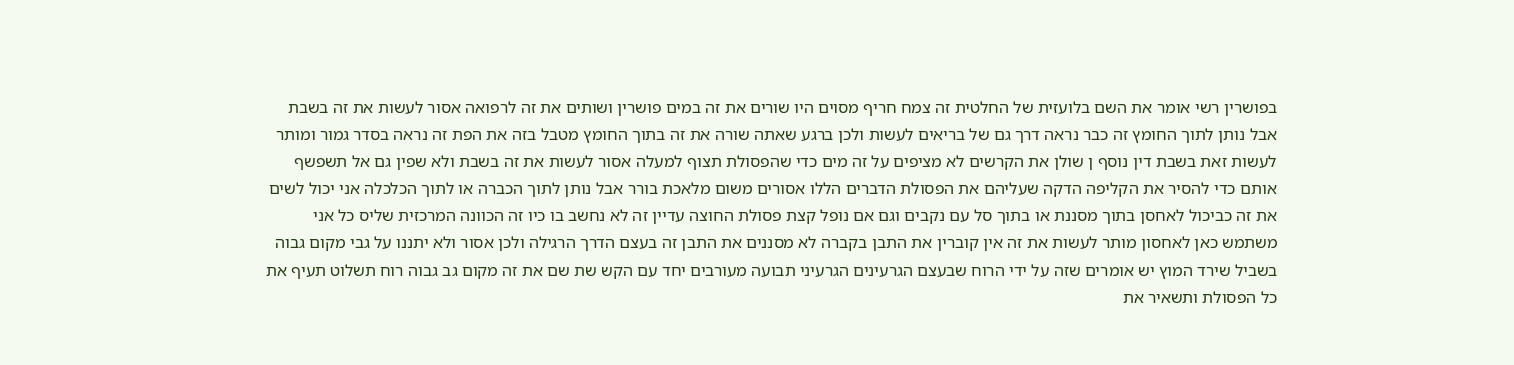בפושרין רשי אומר את השם בלועזית של החלטית זה צמח חריף מסוים היו שורים את זה במים פושרין ושותים את זה לרפואה אסור לעשות את זה בשבת אבל נותן לתוך החומץ זה כבר נראה דרך גם של בריאים לעשות ולכן ברגע שאתה שורה את זה בתוך החומץ מטבל בזה את הפת זה נראה בסדר גמור ומותר לעשות זאת בשבת דין נוסף ן שולן את הקרשים לא מציפים על זה מים כדי שהפסולת תצוף למעלה אסור לעשות את זה בשבת ולא שפין גם אל תשפשף אותם כדי להסיר את הקליפה הדקה שעליהם את הפסולת הדברים הללו אסורים משום מלאכת בורר אבל נותן לתוך הכברה או לתוך הכלכלה אני יכול לשים את זה כביכול לאחסן בתוך מסננת או בתוך סל עם נקבים וגם אם נופל קצת פסולת החוצה עדיין זה לא נחשב בו כיו זה הכוונה המרכזית שליס כל אני משתמש כאן לאחסון מותר לעשות את זה אין קוברין את התבן בקברה לא מסננים את התבן זה בעצם הדרך הרגילה ולכן אסור ולא יתננו על גבי מקום גבוה בשביל שירד המוץ יש אומרים שזה על ידי הרוח שבעצם הגרעינים הגרעיני תבועה מעורבים יחד עם הקש שת שם את זה מקום גב גבוה רוח תשלוט תעיף את כל הפסולת ותשאיר את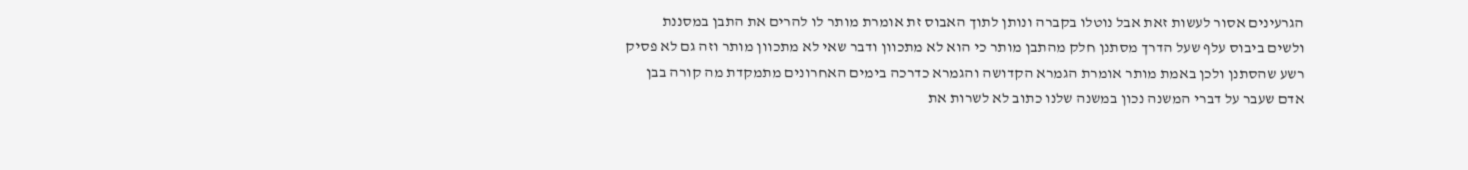הגרעינים אסור לעשות זאת אבל נוטלו בקברה ונותן לתוך האבוס זת אומרת מותר לו להרים את התבן במסננת ולשים ביבוס עלף שעל הדרך מסתנן חלק מהתבן מותר כי הוא לא מתכוון ודבר שאי לא מתכוון מותר וזה גם לא פסיק רשע שהסתנן ולכן באמת מותר אומרת הגמרא הקדושה והגמרא כדרכה בימים האחרונים מתמקדת מה קורה בבן אדם שעבר על דברי המשנה נכון במשנה שלנו כתוב לא לשרות את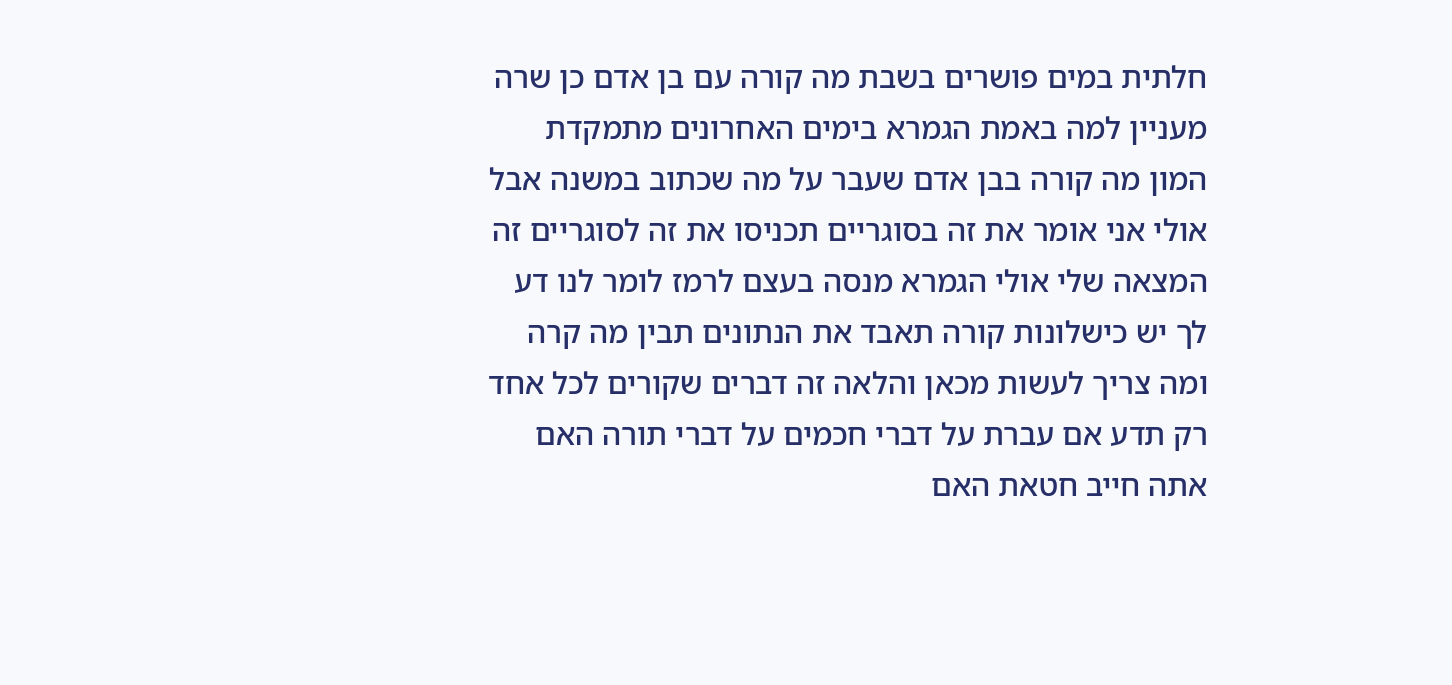חלתית במים פושרים בשבת מה קורה עם בן אדם כן שרה מעניין למה באמת הגמרא בימים האחרונים מתמקדת המון מה קורה בבן אדם שעבר על מה שכתוב במשנה אבל אולי אני אומר את זה בסוגריים תכניסו את זה לסוגריים זה המצאה שלי אולי הגמרא מנסה בעצם לרמז לומר לנו דע לך יש כישלונות קורה תאבד את הנתונים תבין מה קרה ומה צריך לעשות מכאן והלאה זה דברים שקורים לכל אחד רק תדע אם עברת על דברי חכמים על דברי תורה האם אתה חייב חטאת האם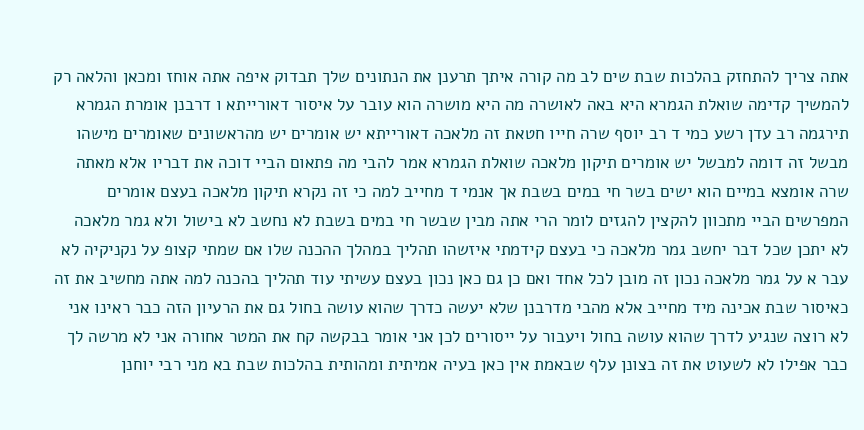אתה צריך להתחזק בהלכות שבת שים לב מה קורה איתך תרענן את הנתונים שלך תבדוק איפה אתה אוחז ומכאן והלאה רק להמשיך קדימה שואלת הגמרא היא באה לאושרה מה היא מושרה הוא עובר על איסור דאורייתא ו דרבנן אומרת הגמרא תירגמה רב עדן רשע כמי ד רב יוסף שרה חייו חטאת זה מלאכה דאורייתא יש אומרים יש מהראשונים שאומרים מישהו מבשל זה דומה למבשל יש אומרים תיקון מלאכה שואלת הגמרא אמר להבי מה פתאום הביי דוכה את דבריו אלא מאתה שרה אומצא במיים הוא ישים בשר חי במים בשבת אך אנמי ד מחייב למה כי זה נקרא תיקון מלאכה בעצם אומרים המפרשים הביי מתכוון להקצין להגזים לומר הרי אתה מבין שבשר חי במים בשבת לא נחשב לא בישול ולא גמר מלאכה לא יתכן שכל דבר יחשב גמר מלאכה כי בעצם קידמתי איזשהו תהליך במהלך ההכנה שלו אם שמתי קצופ על נקניקיה לא עבר א על גמר מלאכה נכון זה מובן לכל אחד ואם כן גם כאן נכון בעצם עשיתי עוד תהליך בהכנה למה אתה מחשיב את זה כאיסור שבת אכינה מיד מחייב אלא מהבי מדרבנן שלא יעשה כדרך שהוא עושה בחול גם את הרעיון הזה כבר ראינו אני לא רוצה שנגיע לדרך שהוא עושה בחול ויעבור על ייסורים לכן אני אומר בבקשה קח את המטר אחורה אני לא מרשה לך כבר אפילו לא לשעוט את זה בצונן עלף שבאמת אין כאן בעיה אמיתית ומהותית בהלכות שבת בא מני רבי יוחנן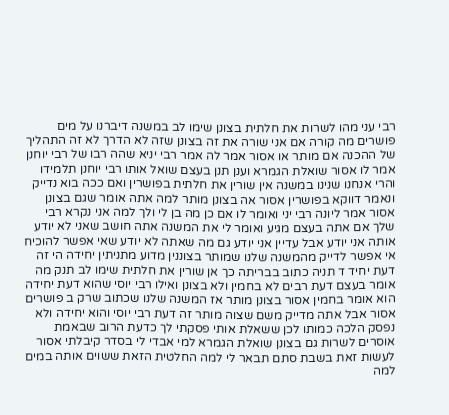רבי עני מהו לשרות את חלתית בצונן שימו לב במשנה דיברנו על מים פושרים מה קורה אם אני שורה את זה בצונן שזה לא הדרך לא זה התהליך של ההכנה אם מותר או אסור אמר לה אמר רבי יניא שהה רבו של רבי יוחנן אמר לו אסור שואלת הגמרא וענן תנן בעצם שואל אותו רבי יוחנן תלמידו והרי אנחנו שנינו במשנה אין שורין את חלתית בפושרין ואם ככה בוא נדייק ונאמר דווקא בפושרין אסור אה בצונן מותר למה אתה אומר שגם בצונן אסור אמר ליונה רבי יני ואומר לו אם כן מה בן לי ולך למה אני נקרא רבי שלך אם אתה בעצם מגיע ואומר לי את המשנה אתה חושב שאני לא יודע אותה אני יודע אבל עדיין אני יודע גם מה שאתה לא יודע שאי אפשר להוכיח אי אפשר לדייק מהמשנה שלנו שמותר בצוננין מדוע מתניתין יחידה הי זה דעת יחיד ד תניה כתוב בבריתה כך אן שורין את חלתית שימו לב תנק מה אומר בעצם דעת רבים לא בחמין ולא בצונן ואילו רבי יוסי שהוא דעת יחידה הוא אומר בחמין אסור בצונן מותר אז המשנה שלנו שכתוב שרק ב פושרים אסור אבל אתה מדייק משם שצוה מותר זה דעת רבי יוסי והוא יחידה ולא נפסק הלכה כמותו לכן ששאלת אותי פסקתי לך כדעת הרוב שבאמת אוסרים לשרות גם בצונן שואלת הגמרא למי אבדי לי בסדר קיבלתי אסור לעשות זאת בשבת סתם תבאר לי למה החלטית הזאת ששוים אותה במים למה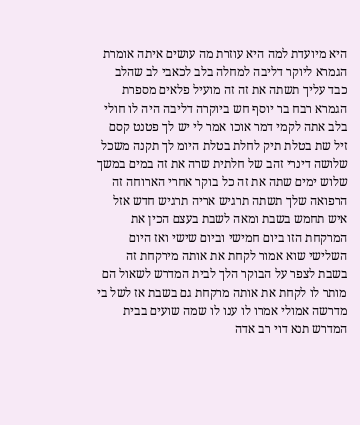היא מיועדת למה היא עוזרת מה עושים איתה אומרת הגמרא ליוקר דליבה למחלה בלב לכאבי לב שהלב כבד עליך תשתה את זה זה מועיל פלאים מספרת הגמרא רבח בר יוסף חש ביוקרה דליבה היה לו חולי בלב אתה לקמי דמר אוכו אמר לי יש לך פטנט קסם זיל שת בטלת תיק לחלת בטלת היומ לך תקנה משכל שלושה דינרי זהב של חלתית שרה את זה במים במשך שלוש ימים שתה את זה כל בוקר אחרי הארוחה זה הרפואה שלך תשתה תרגיש אריה תרגיש חדש אזל איש תחמש בשבת ומאה לשבת בעצם הכין את המרקחת הזו ביום חמישי וביום שישי ואז היום השלישי שוא אמור לקחת את אותה מירקחת זה בשבת לצפר על הבוקר הלך לבית המדרש לשאול הם מותר לו לקחת את אותה מרקחת גם בשבת אז לשל בי מדרשה אמולי אמרו לו ענו לו שמה שועים בבית המדרש תנא דוי רב אדה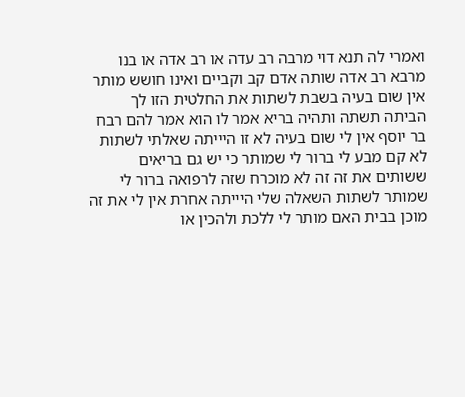ואמרי לה תנא דוי מרבה רב עדה או רב אדה או בנו מרבא רב אדה שותה אדם קב וקביים ואינו חושש מותר אין שום בעיה בשבת לשתות את החלטית הזו לך הביתה תשתה ותהיה בריא אמר לו הוא אמר להם רבח בר יוסף אין לי שום בעיה לא זו היייתה שאלתי לשתות לא קם מבע לי ברור לי שמותר כי יש גם בריאים ששותים את זה זה לא מוכרח שזה לרפואה ברור לי שמותר לשתות השאלה שלי היייתה אחרת אין לי את זה מוכן בבית האם מותר לי ללכת ולהכין או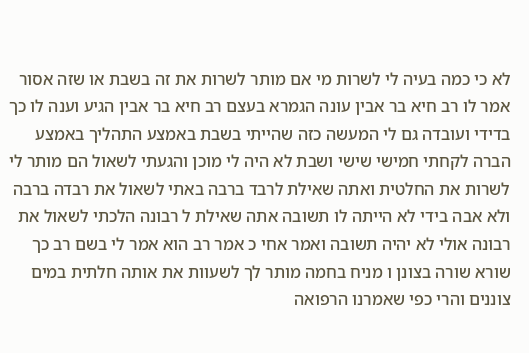לא כי כמה בעיה לי לשרות מי אם מותר לשרות את זה בשבת או שזה אסור אמר לו רב חיא בר אבין עונה הגמרא בעצם רב חיא בר אבין הגיע וענה לו כך בדידי ועובדה גם לי המעשה כזה שהייתי בשבת באמצע התהליך באמצע הברה לקחתי חמישי שישי ושבת לא היה לי מוכן והגעתי לשאול הם מותר לי לשרות את החלטית ואתה שאילת לרבד ברבה באתי לשאול את רבדה ברבה ולא אבה בידי לא הייתה לו תשובה אתה שאילת ל רבונה הלכתי לשאול את רבונה אולי לא יהיה תשובה ואמר אחי כ אמר רב הוא אמר לי בשם רב כך שורא שורה בצונן ו מניח בחמה מותר לך לשעוות את אותה חלתית במים צוננים והרי כפי שאמרנו הרפואה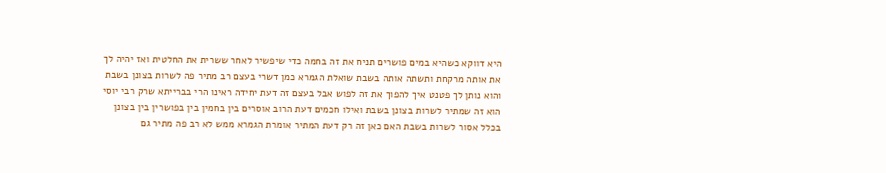היא דווקא כשהיא במים פושרים תניח את זה בחמה כדי שיפשיר לאחר ששרית את החלטית ואז יהיה לך את אותה מרקחת ותשתה אותה בשבת שואלת הגמרא כמן דשרי בעצם רב מתיר פה לשרות בצונן בשבת והוא נותן לך פטנט איך להפוך את זה לפוש אבל בעצם זה דעת יחידה ראינו הרי בברייתא שרק רבי יוסי הוא זה שמתיר לשרות בצונן בשבת ואילו חכמים דעת הרוב אוסרים בין בחמין בין בפושרין בין בצונן בכלל אסור לשרות בשבת האם כאן זה רק דעת המתיר אומרת הגמרא ממש לא רב פה מתיר גם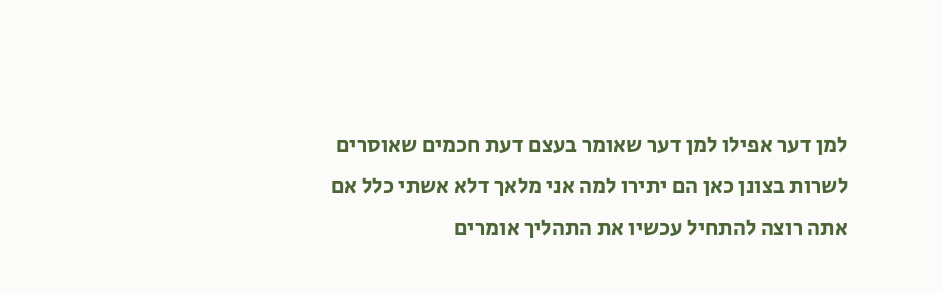למן דער אפילו למן דער שאומר בעצם דעת חכמים שאוסרים לשרות בצונן כאן הם יתירו למה אני מלאך דלא אשתי כלל אם אתה רוצה להתחיל עכשיו את התהליך אומרים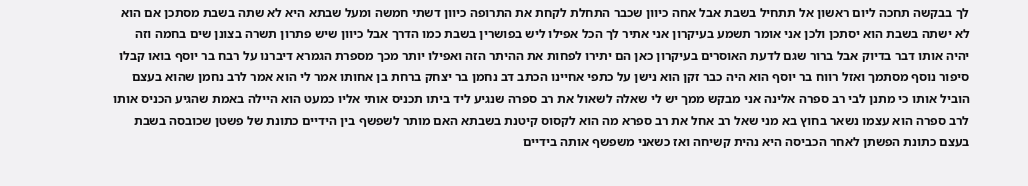לך בבקשה תחכה ליום ראשון אל תתחיל בשבת אבל אחה כיוון שכבר התחלת לקחת את התרופה כיוון דשתי חמשה ומעל שבתא היא לא שתה בשבת מסתכן אם הוא לא ישתה בשבת הוא יסתכן ולכן אני אומר תשמע בעיקרון אני אתיר לך הכל אפילו ליש בפושרין בשבת כמו הדרך אבל כיוון שיש פתרון תשרה בצונן שים בחמה וזה יהיה אותו דבר בדיוק אבל ברור שגם לדעת האוסרים בעיקרון כאן הם יתירו לפחות את ההיתר הזה ואפילו יותר מכך מספרת הגמרא דיברנו על רבח בר יוסף בואו קבלו סיפור נוסף מסתמך ואזל רווח בר יוסף הוא היה כבר זקן הוא נישן על כתפי אחיינו הכתב דב נחמן בר יצחק ברחת בן אחותו אמר לי הוא אמר לרב נחמן שהוא בעצם הוביל אותו כי מתנן לבי רב ספרה אלינה אני מבקש ממך יש לי שאלה לשאול את רב ספרה שנגיע ליד ביתו תכניס אותי אליו כמעט הוא היילה באמת שהגיע הכניס אותו לרב ספרה הוא עצמו נשאר בחוץ בא מני שאל רב אחל את רב ספרא מה הוא לקסוס קיטנת בשבתא האם מותר לשפשף בין הידיים כתונת של פשטן שכובסה בשבת בעצם כתונת הפשתן לאחר הכביסה היא נהית קשיחה ואז כשאני משפשף אותה בידיים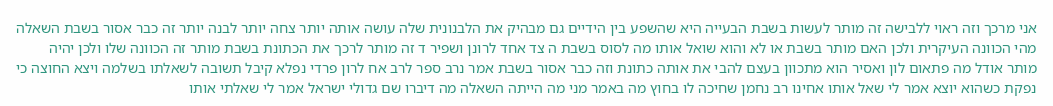אני מרכך וזה ראוי ללבישה זה מותר לעשות בשבת הבעייה היא שהשפע בין הידיים גם מבהיק את הלבנונית שלה עושה אותה יותר צחה יותר לבנה יותר זה כבר אסור בשבת השאלה מהי הכוונה העיקרית ולכן האם מותר בשבת או לא והוא שואל אותו מה לסוס בשבת ה צד אחד לרונן ושפיר ד זה מותר לרכך את הכתונת בשבת מותר זה הכוונה שלו ולכן יהיה מותר אודל מה פתאום לון ואסיר הוא מתכוון בעצם להבי את אותה כתונת וזה כבר אסור בשבת אמר נרב ספר לרב אח לרון פרדי נפלא קיבל תשובה לשאלתו בשלמה ויצא החוצה כי נפקת כשהוא יוצא אמר לי שאל אותו אחינו רב נחמן שחיכה לו בחוץ מה באמר מני מה הייתה השאלה מה דיברו שם גדולי ישראל אמר לי שאלתי אותו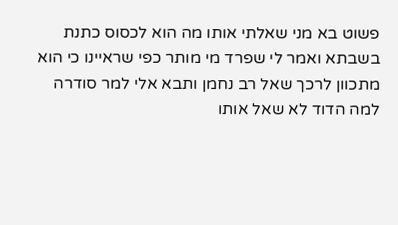פשוט בא מני שאלתי אותו מה הוא לכסוס כתנת בשבתא ואמר לי שפרד מי מותר כפי שראיינו כי הוא מתכוון לרכך שאל רב נחמן ותבא אלי למר סודרה למה הדוד לא שאל אותו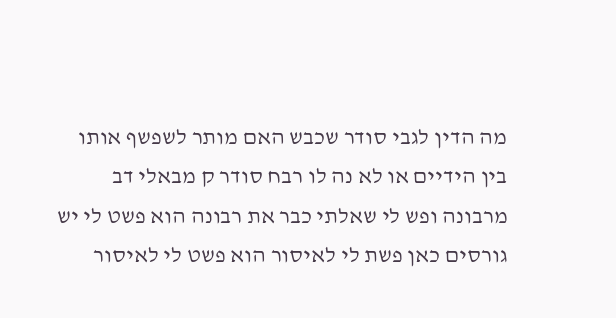מה הדין לגבי סודר שכבש האם מותר לשפשף אותו בין הידיים או לא נה לו רבח סודר ק מבאלי דב מרבונה ופש לי שאלתי כבר את רבונה הוא פשט לי יש גורסים כאן פשת לי לאיסור הוא פשט לי לאיסור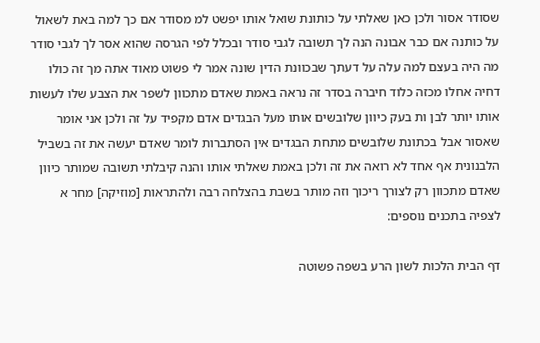שסודר אסור ולכן כאן שאלתי על כותונת שואל אותו יפשט למ מסודר אם כך למה באת לשאול על כותנה אם כבר אבונה הנה לך תשובה לגבי סודר ובכלל לפי הגרסה שהוא אסר לך לגבי סודר מה היה בעצם למה עלה על דעתך שבכוונת הדין שונה אמר לי פשוט מאוד אתה מך זה כולו דחיה אחלו מכזה כלוד חיברה בסדר זה נראה באמת שאדם מתכוון לשפר את הצבע שלו לעשות אותו יותר לבן ות בעק כיוון שלובשים אותו מעל הבגדים אדם מקפיד על זה ולכן אני אומר שאסור אבל בכתונת שלובשים מתחת הבגדים אין הסתברות לומר שאדם יעשה את זה בשביל הלבנונית אף אחד לא רואה את זה ולכן באמת שאלתי אותו והנה קיבלתי תשובה שמותר כיוון שאדם מתכוון רק לצורך ריכוך וזה מותר בשבת בהצלחה רבה ולהתראות [מוזיקה] מחר א
לצפיה בתכנים נוספים:

דף הבית הלכות לשון הרע בשפה פשוטה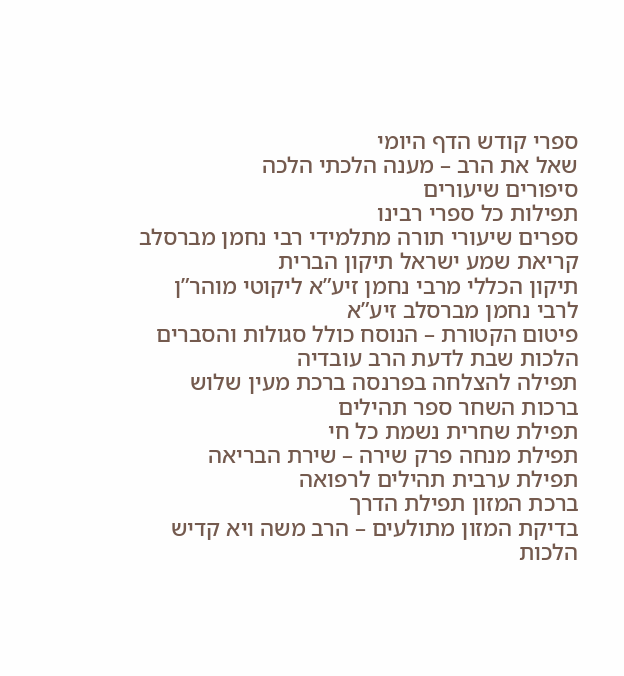ספרי קודש הדף היומי
שאל את הרב – מענה הלכתי הלכה
סיפורים שיעורים
תפילות כל ספרי רבינו
ספרים שיעורי תורה מתלמידי רבי נחמן מברסלב
קריאת שמע ישראל תיקון הברית
תיקון הכללי מרבי נחמן זיע”א ליקוטי מוהר”ן לרבי נחמן מברסלב זיע”א
פיטום הקטורת – הנוסח כולל סגולות והסברים הלכות שבת לדעת הרב עובדיה
תפילה להצלחה בפרנסה ברכת מעין שלוש
ברכות השחר ספר תהילים
תפילת שחרית נשמת כל חי
תפילת מנחה פרק שירה – שירת הבריאה
תפילת ערבית תהילים לרפואה
ברכת המזון תפילת הדרך
בדיקת המזון מתולעים – הרב משה ויא קדיש
הלכות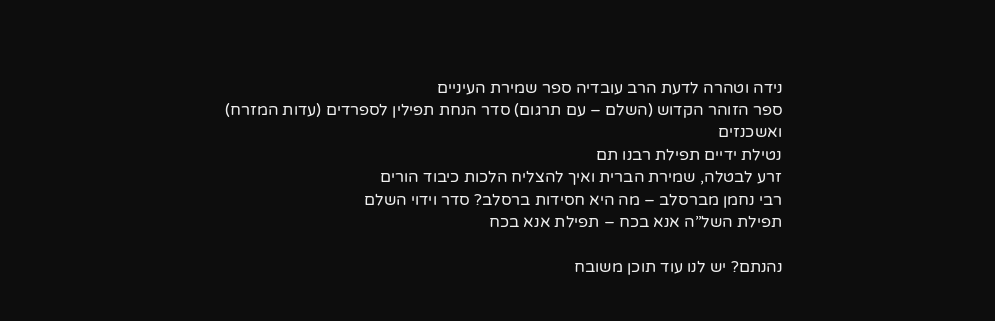נידה וטהרה לדעת הרב עובדיה ספר שמירת העיניים
ספר הזוהר הקדוש (השלם – עם תרגום) סדר הנחת תפילין לספרדים (עדות המזרח) ואשכנזים
נטילת ידיים תפילת רבנו תם
זרע לבטלה, שמירת הברית ואיך להצליח הלכות כיבוד הורים
רבי נחמן מברסלב – מה היא חסידות ברסלב? סדר וידוי השלם
תפילת השל”ה אנא בכח – תפילת אנא בכח

נהנתם? יש לנו עוד תוכן משובח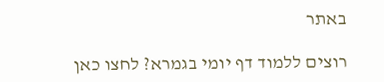באתר

רוצים ללמוד דף יומי בגמרא? לחצו כאן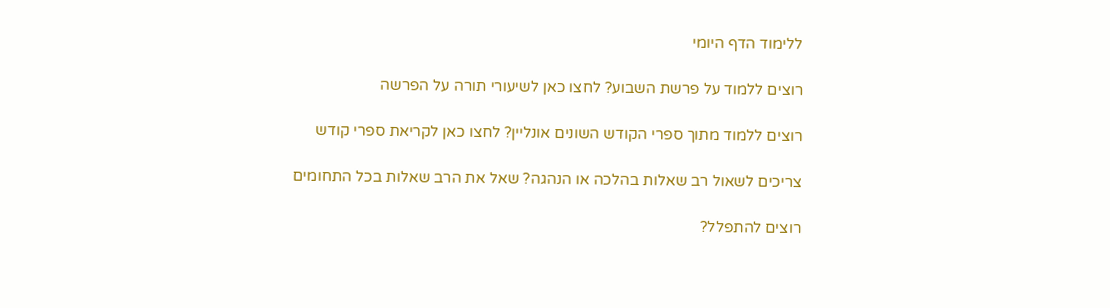ללימוד הדף היומי

רוצים ללמוד על פרשת השבוע? לחצו כאן לשיעורי תורה על הפרשה

רוצים ללמוד מתוך ספרי הקודש השונים אונליין? לחצו כאן לקריאת ספרי קודש

צריכים לשאול רב שאלות בהלכה או הנהגה? שאל את הרב שאלות בכל התחומים

רוצים להתפלל?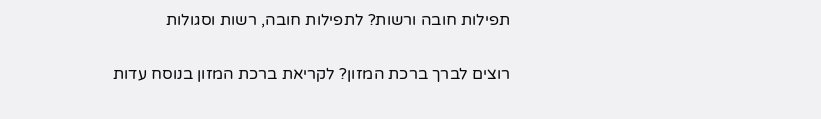תפילות חובה ורשות? לתפילות חובה, רשות וסגולות

רוצים לברך ברכת המזון? לקריאת ברכת המזון בנוסח עדות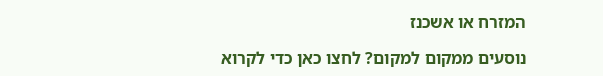המזרח או אשכנז

נוסעים ממקום למקום? לחצו כאן כדי לקרוא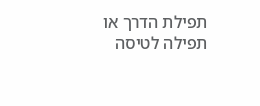תפילת הדרך או תפילה לטיסה